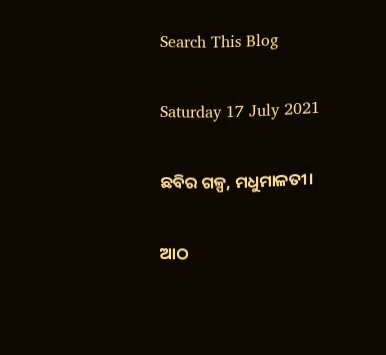Search This Blog

Saturday 17 July 2021

ଛବିର ଗଳ୍ପ, ମଧୁମାଳତୀ।

ଆଠ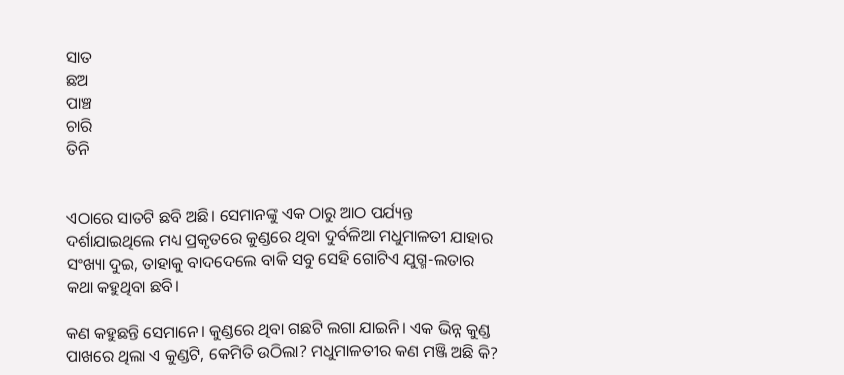ସାତ
ଛଅ
ପାଞ୍ଚ
ଚାରି
ତିନି


ଏଠାରେ ସାତଟି ଛବି ଅଛି। ସେମାନଙ୍କୁ ଏକ ଠାରୁ ଆଠ ପର୍ଯ୍ୟନ୍ତ ଦର୍ଶାଯାଇଥିଲେ ମଧ୍ୟ ପ୍ରକୃତରେ କୁଣ୍ଡରେ ଥିବା ଦୁର୍ବଳିଆ ମଧୁମାଳତୀ ଯାହାର ସଂଖ୍ୟା ଦୁଇ, ତାହାକୁ ବାଦଦେଲେ ବାକି ସବୁ ସେହି ଗୋଟିଏ ଯୁଗ୍ମ-ଲତାର କଥା କହୁଥିବା ଛବି।

କଣ କହୁଛନ୍ତି ସେମାନେ। କୁଣ୍ଡରେ ଥିବା ଗଛଟି ଲଗା ଯାଇନି। ଏକ ଭିନ୍ନ କୁଣ୍ଡ ପାଖରେ ଥିଲା ଏ କୁଣ୍ଡଟି, କେମିତି ଉଠିଲା? ମଧୁମାଳତୀର କଣ ମଞ୍ଜି ଅଛି କି?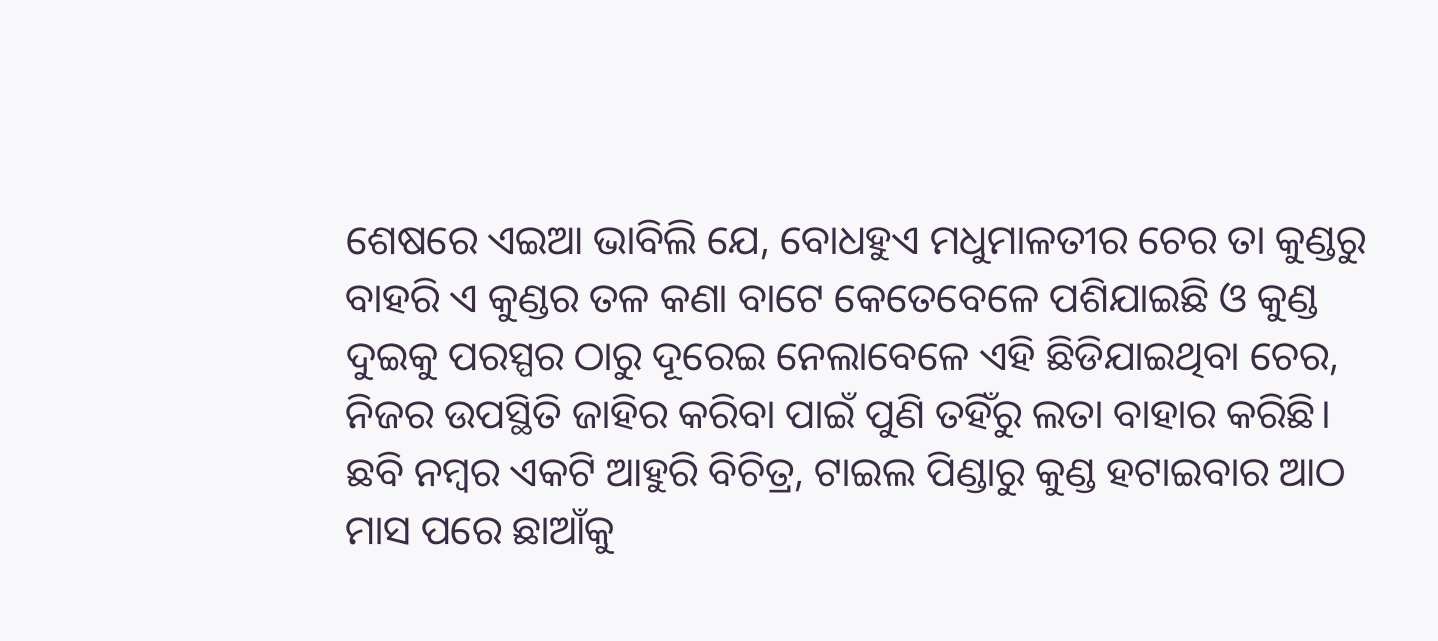ଶେଷରେ ଏଇଆ ଭାବିଲି ଯେ, ବୋଧହୁଏ ମଧୁମାଳତୀର ଚେର ତା କୁଣ୍ଡରୁ ବାହରି ଏ କୁଣ୍ଡର ତଳ କଣା ବାଟେ କେତେବେଳେ ପଶିଯାଇଛି ଓ କୁଣ୍ଡ ଦୁଇକୁ ପରସ୍ପର ଠାରୁ ଦୂରେଇ ନେଲାବେଳେ ଏହି ଛିଡିଯାଇଥିବା ଚେର, ନିଜର ଉପସ୍ଥିତି ଜାହିର କରିବା ପାଇଁ ପୁଣି ତହିଁରୁ ଲତା ବାହାର କରିଛି।
ଛବି ନମ୍ବର ଏକଟି ଆହୁରି ବିଚିତ୍ର, ଟାଇଲ ପିଣ୍ଡାରୁ କୁଣ୍ଡ ହଟାଇବାର ଆଠ ମାସ ପରେ ଛାଆଁକୁ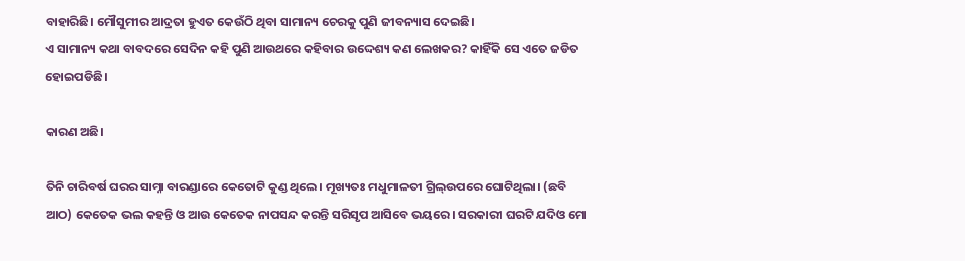ବାହାରିଛି। ମୌସୁମୀର ଆଦ୍ରତା ହୁଏତ କେଉଁଠି ଥିବା ସାମାନ୍ୟ ଚେରକୁ ପୁଣି ଜୀବନ୍ୟାସ ଦେଇଛି।
ଏ ସାମାନ୍ୟ କଥା ବାବଦରେ ସେଦିନ କହି ପୁଣି ଆଉଥରେ କହିବାର ଉଦ୍ଦେଶ୍ୟ କଣ ଲେଖକର? କାହିଁକି ସେ ଏତେ ଜଡିତ ହୋଇପଡିଛି।

କାରଣ ଅଛି।

ତିନି ଚାରିବର୍ଷ ଘରର ସାମ୍ନା ବାରଣ୍ଡାରେ କେତୋଟି କୁଣ୍ଡ ଥିଲେ। ମୂଖ୍ୟତଃ ମଧୁମାଳତୀ ଗ୍ରିଲ୍ଉପରେ ଘୋଟିଥିଲା। (ଛବି ଆଠ) କେତେକ ଭଲ କହନ୍ତି ଓ ଆଉ କେତେକ ନାପସନ୍ଦ କରନ୍ତି ସରିସୃପ ଆସିବେ ଭୟରେ। ସରକାରୀ ଘରଟି ଯଦିଓ ମୋ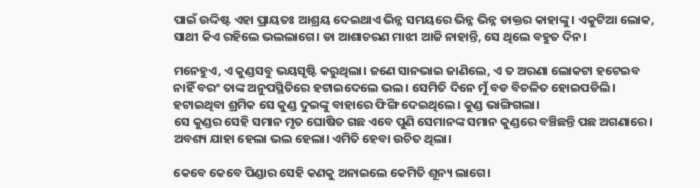ପାଇଁ ଉଦ୍ଦିଷ୍ଟ ଏହା ପ୍ରାୟତଃ ଆଶ୍ରୟ ଦେଇଥାଏ ଭିନ୍ନ ସମୟରେ ଭିନ୍ନ ଭିନ୍ନ ଡାକ୍ତର କାହାଙ୍କୁ। ଏକୁଟିଆ ଲୋକ, ସାଥୀ କିଏ ରହିଲେ ଭଲଲାଗେ। ଡା ଆଶାଚରଣ ମାଝୀ ଆଜି ନାହାନ୍ତି, ସେ ଥିଲେ ବହୁତ ଦିନ।

ମନେହୁଏ, ଏ କୁଣ୍ଡସବୁ ଭୟସୃଷ୍ଟି କରୁଥିଲା। ଜଣେ ସାନଭାଇ ଜାଣିଲେ, ଏ ତ ଅରଣା ଲୋକଟା ହଟେଇବ ନାହିଁ ବରଂ ତାଙ୍କ ଅନୁପସ୍ଥିତିରେ ହଟାଇଦେଲେ ଭଲ। ସେମିତି ଦିନେ ମୁଁ ବଡ ବିଚଳିତ ହୋଇପଡିଲି। ହଟାଇଥିବା ଶ୍ରମିକ ସେ କୁଣ୍ଡ ଦୁଇଙ୍କୁ ବାହାରେ ଫିଙ୍ଗି ଦେଇଥିଲେ। କୁଣ୍ଡ ଭାଙ୍ଗିଗଲା।
ସେ କୁଣ୍ଡର ସେହି ସମାନ ମୃତ ଘୋଷିତ ଗଛ ଏବେ ପୁଣି ସେମାନଙ୍କ ସମାନ କୁଣ୍ଡରେ ବଞ୍ଚିଛନ୍ତି ପଛ ଅଗଣାରେ। ଅବଶ୍ୟ ଯାହା ହେଲା ଭଲ ହେଲା। ଏମିତି ହେବା ଉଚିତ ଥିଲା।

କେବେ କେବେ ପିଣ୍ଡାର ସେହି କଣକୁ ଅନାଇଲେ କେମିତି ଶୂନ୍ୟ ଲାଗେ।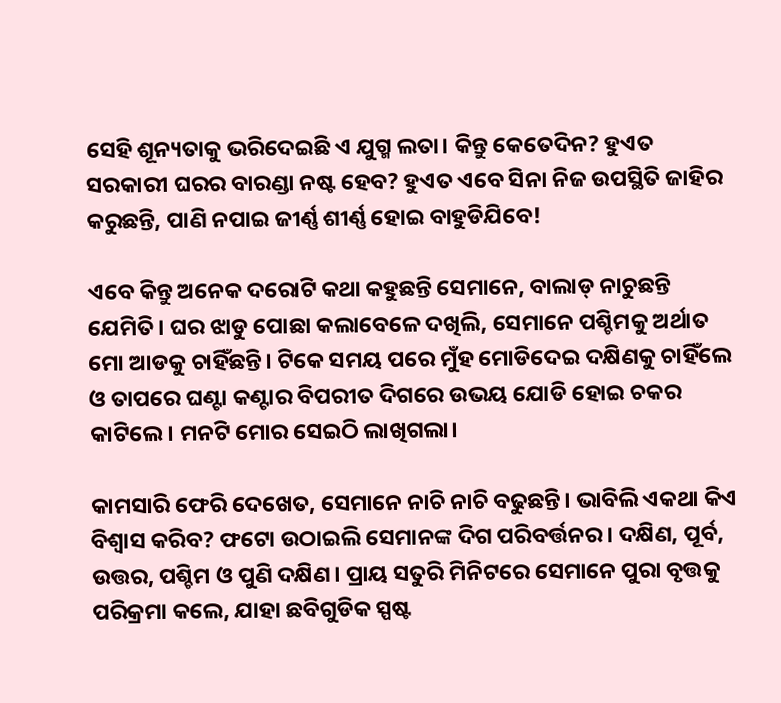ସେହି ଶୂନ୍ୟତାକୁ ଭରିଦେଇଛି ଏ ଯୁଗ୍ମ ଲତା। କିନ୍ତୁ କେତେଦିନ? ହୁଏତ ସରକାରୀ ଘରର ବାରଣ୍ଡା ନଷ୍ଟ ହେବ? ହୁଏତ ଏବେ ସିନା ନିଜ ଉପସ୍ଥିତି ଜାହିର କରୁଛନ୍ତି, ପାଣି ନପାଇ ଜୀର୍ଣ୍ଣ ଶୀର୍ଣ୍ଣ ହୋଇ ବାହୁଡିଯିବେ!

ଏବେ କିନ୍ତୁ ଅନେକ ଦରୋଟି କଥା କହୁଛନ୍ତି ସେମାନେ, ବାଲାଡ୍ ନାଚୁଛନ୍ତି ଯେମିତି। ଘର ଝାଡୁ ପୋଛା କଲାବେଳେ ଦଖିଲି, ସେମାନେ ପଶ୍ଚିମକୁ ଅର୍ଥାତ ମୋ ଆଡକୁ ଚାହିଁଛନ୍ତି। ଟିକେ ସମୟ ପରେ ମୁଁହ ମୋଡିଦେଇ ଦକ୍ଷିଣକୁ ଚାହିଁଲେ ଓ ତାପରେ ଘଣ୍ଟା କଣ୍ଟାର ବିପରୀତ ଦିଗରେ ଉଭୟ ଯୋଡି ହୋଇ ଚକର କାଟିଲେ। ମନଟି ମୋର ସେଇଠି ଲାଖିଗଲା।

କାମସାରି ଫେରି ଦେଖେତ, ସେମାନେ ନାଚି ନାଚି ବଢୁଛନ୍ତି। ଭାବିଲି ଏକଥା କିଏ ବିଶ୍ୱାସ କରିବ? ଫଟୋ ଉଠାଇଲି ସେମାନଙ୍କ ଦିଗ ପରିବର୍ତ୍ତନର। ଦକ୍ଷିଣ, ପୂର୍ବ, ଉତ୍ତର, ପଶ୍ଚିମ ଓ ପୁଣି ଦକ୍ଷିଣ। ପ୍ରାୟ ସତୁରି ମିନିଟରେ ସେମାନେ ପୁରା ବୃତ୍ତକୁ ପରିକ୍ରମା କଲେ, ଯାହା ଛବିଗୁଡିକ ସ୍ପଷ୍ଟ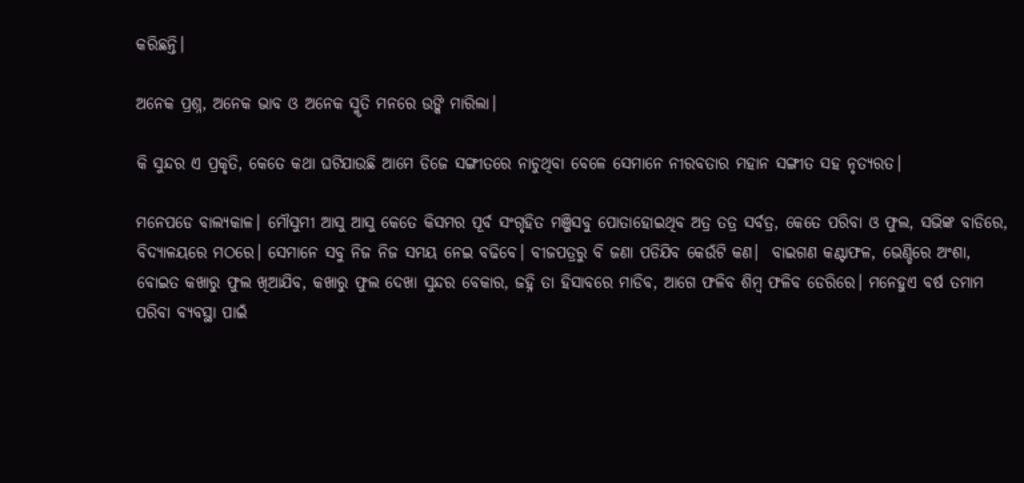କରିଛନ୍ତି।

ଅନେକ ପ୍ରଶ୍ନ, ଅନେକ ଭାବ ଓ ଅନେକ ସ୍ମୃତି ମନରେ ଉଙ୍କି ମାରିଲା।

କି ସୁନ୍ଦର ଏ ପ୍ରକୃତି, କେତେ କଥା ଘଟିଯାଉଛି ଆମେ ଡିଜେ ସଙ୍ଗୀତରେ ନାଚୁଥିବା ବେଳେ ସେମାନେ ନୀରବତାର ମହାନ ସଙ୍ଗୀତ ସହ ନୃତ୍ୟରତ।

ମନେପଡେ ବାଲ୍ୟକାଳ। ମୌସୁମୀ ଆସୁ ଆସୁ କେତେ କିସମର ପୂର୍ବ ସଂଗୃହିତ ମଞ୍ଜିସବୁ ପୋତାହୋଇଥିବ ଅତ୍ର ତତ୍ର ସର୍ବତ୍ର, କେତେ ପରିବା ଓ ଫୁଲ, ସଭିଙ୍କ ବାଡିରେ, ବିଦ୍ୟାଳୟରେ ମଠରେ। ସେମାନେ ସବୁ ନିଜ ନିଜ ସମୟ ନେଇ ବଢିବେ। ବୀଜପତ୍ରରୁ ବି ଜଣା ପଡିଯିବ କେଉଁଟି କଣ।  ବାଇଗଣ କଣ୍ଟାଫଳ, ଭେଣ୍ଡିରେ ଅଂଶା, ବୋଇତ କଖାରୁ ଫୁଲ ଖିଆଯିବ, କଖାରୁ ଫୁଲ ଦେଖା ସୁନ୍ଦର ବେକାର, ଜହ୍ନି ତା ହିସାବରେ ମାଡିବ, ଆଗେ ଫଳିବ ଶିମ୍ବ ଫଳିବ ଡେରିରେ। ମନେହୁଏ ବର୍ଷ ତମାମ ପରିବା ବ୍ୟବସ୍ଥା ପାଇଁ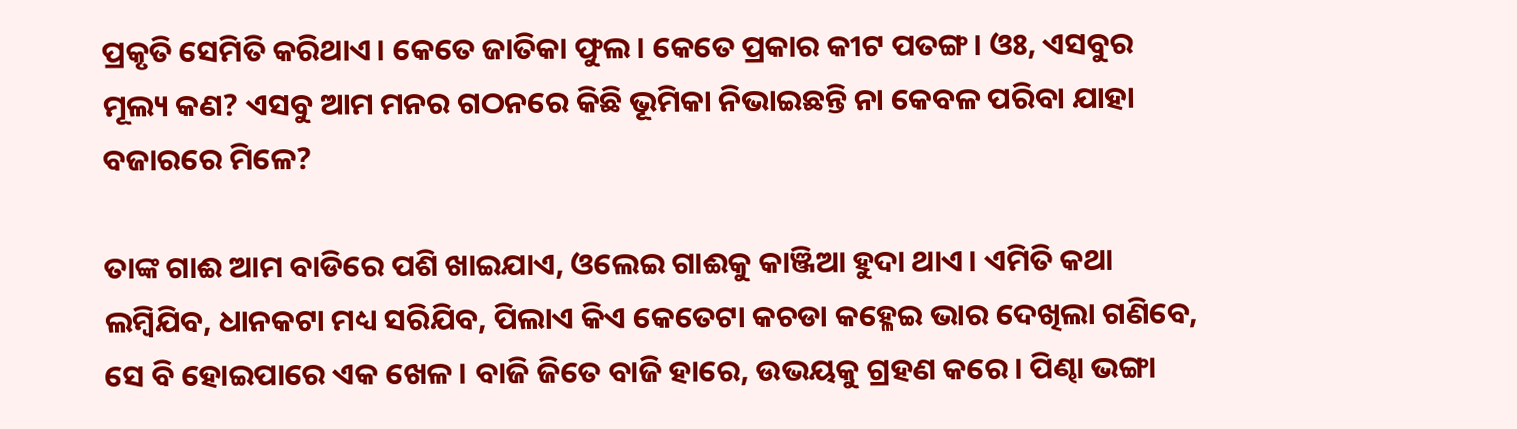ପ୍ରକୃତି ସେମିତି କରିଥାଏ। କେତେ ଜାତିକା ଫୁଲ। କେତେ ପ୍ରକାର କୀଟ ପତଙ୍ଗ। ଓଃ, ଏସବୁର ମୂଲ୍ୟ କଣ? ଏସବୁ ଆମ ମନର ଗଠନରେ କିଛି ଭୂମିକା ନିଭାଇଛନ୍ତି ନା କେବଳ ପରିବା ଯାହା ବଜାରରେ ମିଳେ?

ତାଙ୍କ ଗାଈ ଆମ ବାଡିରେ ପଶି ଖାଇଯାଏ, ଓଲେଇ ଗାଈକୁ କାଞ୍ଜିଆ ହୁଦା ଥାଏ। ଏମିତି କଥା ଲମ୍ବିଯିବ, ଧାନକଟା ମଧ୍ୟ ସରିଯିବ, ପିଲାଏ କିଏ କେତେଟା କଚଡା କହ୍ଳେଇ ଭାର ଦେଖିଲା ଗଣିବେ, ସେ ବି ହୋଇପାରେ ଏକ ଖେଳ। ବାଜି ଜିତେ ବାଜି ହାରେ, ଉଭୟକୁ ଗ୍ରହଣ କରେ। ପିଣ୍ଢା ଭଙ୍ଗା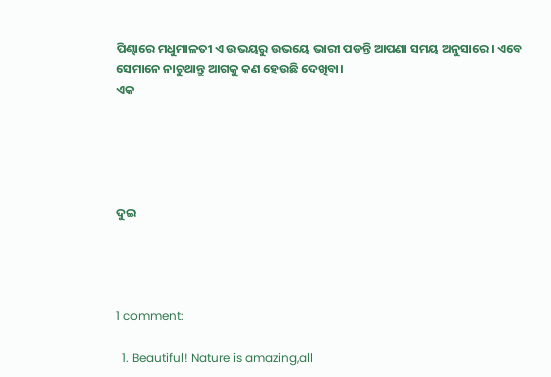ପିଣ୍ଢାରେ ମଧୁମାଳତୀ ଏ ଉଭୟରୁ ଉଭୟେ ଭାରୀ ପଡନ୍ତି ଆପଣା ସମୟ ଅନୁସାରେ। ଏବେ ସେମାନେ ନାଚୁଥାନ୍ତୁ ଆଗକୁ କଣ ହେଉଛି ଦେଖିବା।
ଏକ





ଦୁଇ




1 comment:

  1. Beautiful! Nature is amazing,all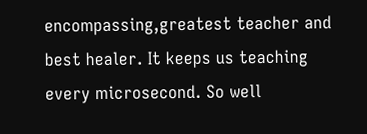encompassing,greatest teacher and best healer. It keeps us teaching every microsecond. So well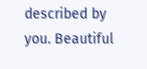described by you. Beautiful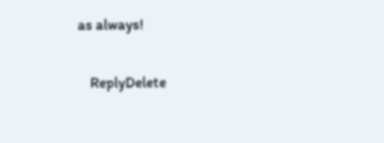as always!

    ReplyDelete